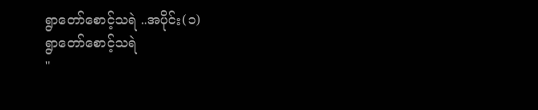ရွာတော်စောင့်သရဲ ..အပိုင်း(၁)
ရွာတော်စောင့်သရဲ
"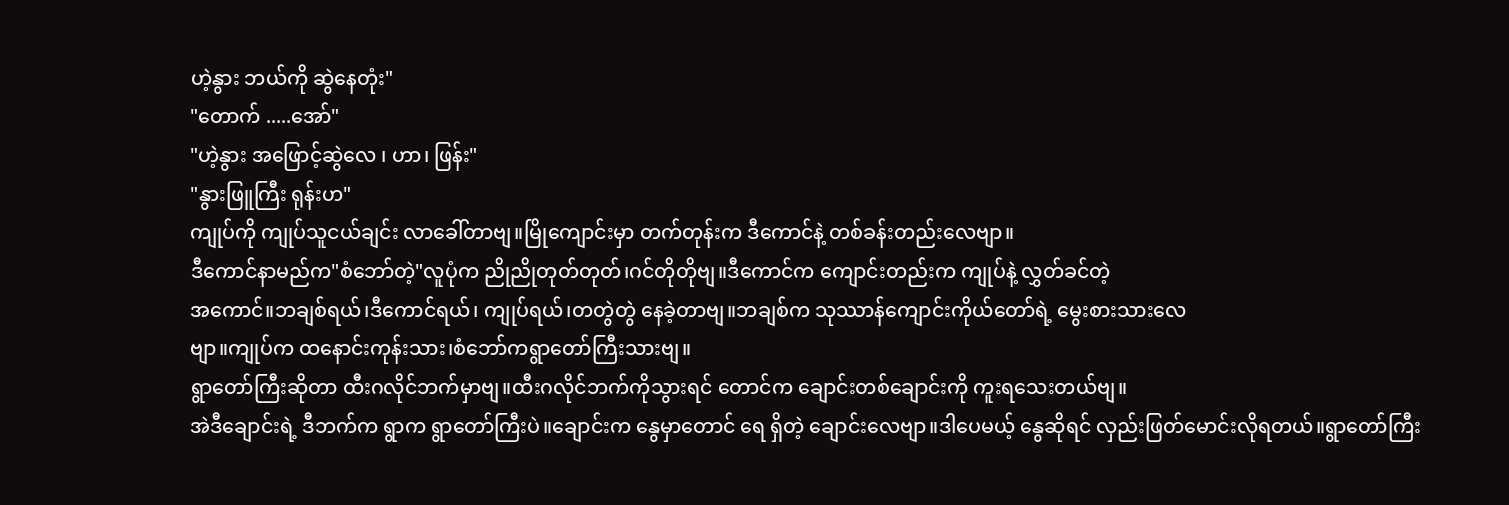ဟဲ့နွား ဘယ်ကို ဆွဲနေတုံး"
"တောက် .....အော်"
"ဟဲ့နွား အဖြောင့်ဆွဲလေ ၊ ဟာ၊ ဖြန်း"
"နွားဖြူကြီး ရုန်းဟ"
ကျုပ်ကို ကျုပ်သူငယ်ချင်း လာခေါ်တာဗျ။မြိုကျောင်းမှာ တက်တုန်းက ဒီကောင်နဲ့ တစ်ခန်းတည်းလေဗျာ။
ဒီကောင်နာမည်က"စံဘော်တဲ့"လူပုံက ညိုညိုတုတ်တုတ်၊ဂင်တိုတိုဗျ။ဒီကောင်က ကျောင်းတည်းက ကျုပ်နဲ့ လွှတ်ခင်တဲ့
အကောင်။ဘချစ်ရယ်၊ဒီကောင်ရယ်၊ ကျုပ်ရယ်၊တတွဲတွဲ နေခဲ့တာဗျ။ဘချစ်က သုဿာန်ကျောင်းကိုယ်တော်ရဲ့ မွေးစားသားလေ
ဗျာ။ကျုပ်က ထနောင်းကုန်းသား၊စံဘော်ကရွာတော်ကြီးသားဗျ။
ရွာတော်ကြီးဆိုတာ ထီးဂလိုင်ဘက်မှာဗျ။ထီးဂလိုင်ဘက်ကိုသွားရင် တောင်က ချောင်းတစ်ချောင်းကို ကူးရသေးတယ်ဗျ။
အဲဒီချောင်းရဲ့ ဒီဘက်က ရွာက ရွာတော်ကြီးပဲ။ချောင်းက နွေမှာတောင် ရေ ရှိတဲ့ ချောင်းလေဗျာ။ဒါပေမယ့် နွေဆိုရင် လှည်းဖြတ်မောင်းလိုရတယ်။ရွာတော်ကြီး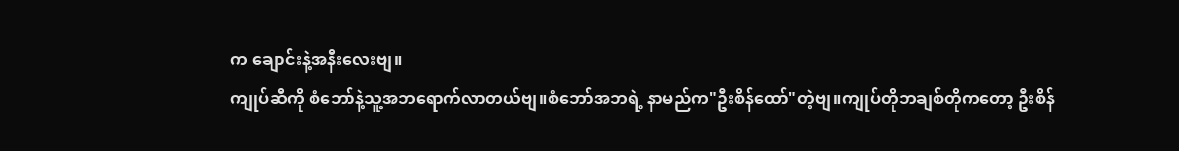က ချောင်းနဲ့အနီးလေးဗျ။
ကျုပ်ဆီကို စံဘော်နဲ့သူ့အဘရောက်လာတယ်ဗျ။စံဘော်အဘရဲ့ နာမည်က"ဦးစိန်ထော်"တဲ့ဗျ။ကျုပ်တိုဘချစ်တိုကတော့ ဦးစိန်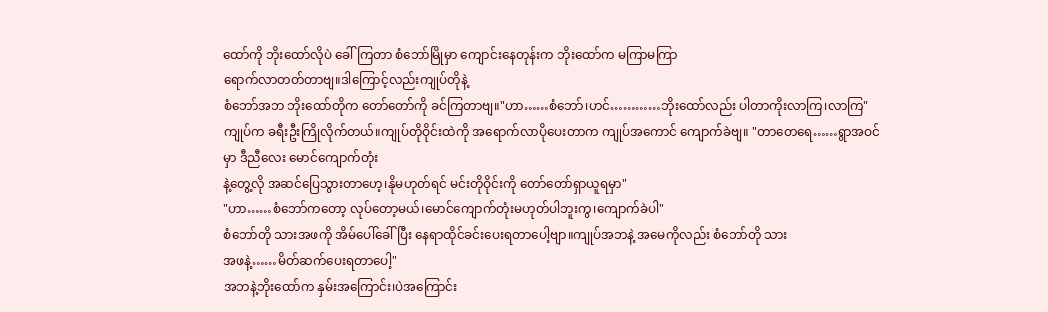ထော်ကို ဘိုးထော်လိုပဲ ခေါ်ကြတာ စံဘော်မြိုမှာ ကျောင်းနေတုန်းက ဘိုးထော်က မကြာမကြာ
ရောက်လာတတ်တာဗျ။ဒါကြောင့်လည်းကျုပ်တိုနဲ့
စံဘော်အဘ ဘိုးထော်တိုက တော်တော်ကို ခင်ကြတာဗျ။"ဟာ……စံဘော်၊ဟင်…………ဘိုးထော်လည်း ပါတာကိုးလာကြ၊လာကြ"
ကျုပ်က ခရီးဦးကြိုလိုက်တယ်။ကျုပ်တိုဝိုင်းထဲကို အရောက်လာပိုပေးတာက ကျုပ်အကောင် ကျောက်ခဲဗျ။ "တာတေရေ……ရွာအဝင်မှာ ဒီညီလေး မောင်ကျောက်တုံး
နဲ့တွေ့လို အဆင်ပြေသွားတာဟေ့၊နိုမဟုတ်ရင် မင်းတိုဝိုင်းကို တော်တော်ရှာယူရမှာ"
"ဟာ……စံဘော်ကတော့ လုပ်တော့မယ်၊မောင်ကျောက်တုံးမဟုတ်ပါဘူးကွ၊ကျောက်ခဲပါ"
စံဘော်တို သားအဖကို အိမ်ပေါ်ခေါ်ပြီး နေရာထိုင်ခင်းပေးရတာပေါ့ဗျာ။ကျုပ်အဘနဲ့ အမေကိုလည်း စံဘော်တို သား
အဖနဲ့……မိတ်ဆက်ပေးရတာပေါ့"
အဘနဲ့ဘိုးထော်က နှမ်းအကြောင်း၊ပဲအကြောင်း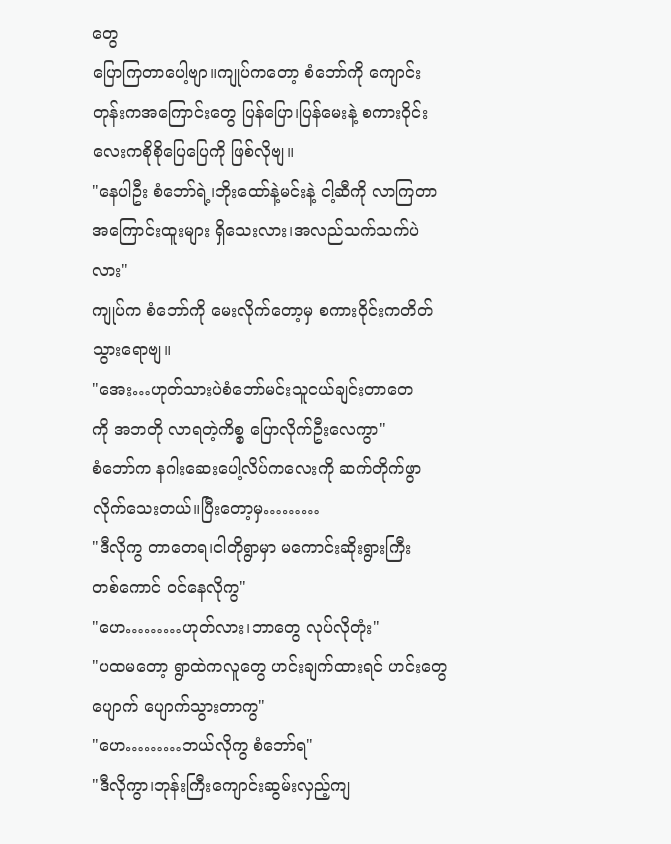တွေ
ပြောကြတာပေါ့ဗျာ။ကျုပ်ကတော့ စံဘော်ကို ကျောင်းတုန်းကအကြောင်းတွေ ပြန်ပြော၊ပြန်မေးနဲ့ စကားဝိုင်းလေးကစိုစိုပြေပြေကို ဖြစ်လိုဗျ။
"နေပါဦး စံဘော်ရဲ့၊ဘိုးထော်နဲ့မင်းနဲ့ ငါ့ဆီကို လာကြတာအကြောင်းထူးများ ရှိသေးလား၊အလည်သက်သက်ပဲလား"
ကျုပ်က စံဘော်ကို မေးလိုက်တော့မှ စကားဝိုင်းကတိတ်သွားရောဗျ။
"အေး…ဟုတ်သားပဲစံဘော်မင်းသူငယ်ချင်းတာတေ
ကို အဘတို လာရတဲ့ကိစ္စ ပြောလိုက်ဦးလေကွာ"
စံဘော်က နဂါးဆေးပေါ့လိပ်ကလေးကို ဆက်တိုက်ဖွာလိုက်သေးတယ်။ပြီးတော့မှ………
"ဒီလိုကွ တာတေရ၊ငါတိုရွာမှာ မကောင်းဆိုးရွားကြီး
တစ်ကောင် ဝင်နေလိုကွ"
"ဟေ………ဟုတ်လား၊ဘာတွေ လုပ်လိုတုံး"
"ပထမတော့ ရွာထဲကလူတွေ ဟင်းချက်ထားရင် ဟင်းတွေ ပျောက် ပျောက်သွားတာကွ"
"ဟေ………ဘယ်လိုကွ စံဘော်ရ"
"ဒီလိုကွာ၊ဘုန်းကြီးကျောင်းဆွမ်းလှည့်ကျ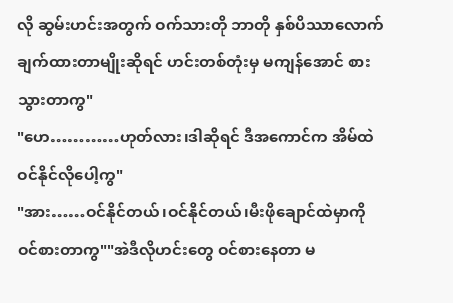လို ဆွမ်းဟင်းအတွက် ဝက်သားတို ဘာတို နှစ်ပိဿာလောက် ချက်ထားတာမျိုးဆိုရင် ဟင်းတစ်တုံးမှ မကျန်အောင် စားသွားတာကွ"
"ဟေ…………ဟုတ်လား၊ဒါဆိုရင် ဒီအကောင်က အိမ်ထဲဝင်နိုင်လိုပေါ့ကွ"
"အား……ဝင်နိုင်တယ်၊ဝင်နိုင်တယ်၊မီးဖိုချောင်ထဲမှာကို
ဝင်စားတာကွ""အဲဒီလိုဟင်းတွေ ဝင်စားနေတာ မ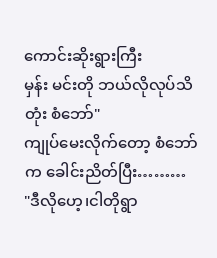ကောင်းဆိုးရွားကြီး
မှန်း မင်းတို ဘယ်လိုလုပ်သိတုံး စံဘော်"
ကျုပ်မေးလိုက်တော့ စံဘော်က ခေါင်းညိတ်ပြီး………
"ဒီလိုဟေ့၊ငါတိုရွာ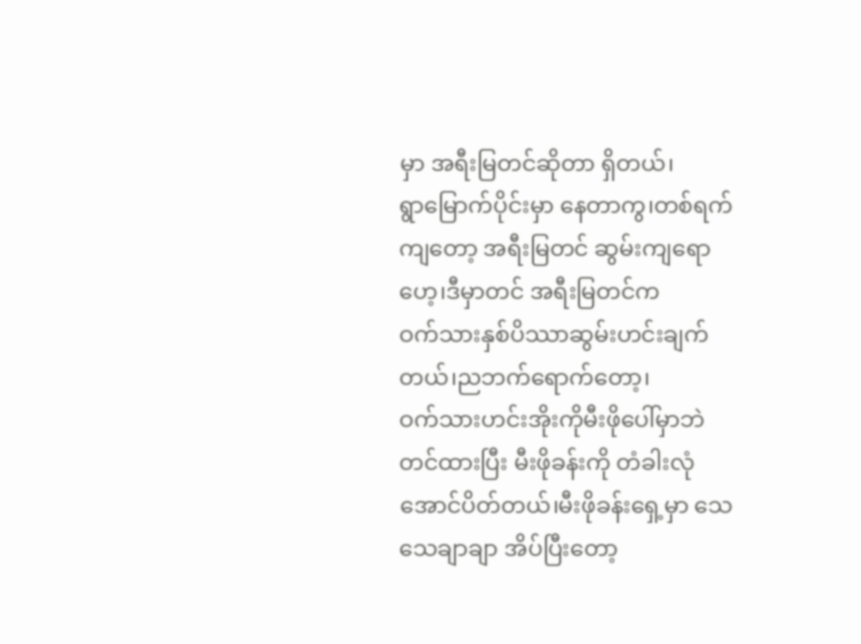မှာ အရီးမြတင်ဆိုတာ ရှိတယ်၊
ရွာမြောက်ပိုင်းမှာ နေတာကွ၊တစ်ရက်ကျတော့ အရီးမြတင် ဆွမ်းကျရောဟေ့၊ဒီမှာတင် အရီးမြတင်က
ဝက်သားနှစ်ပိဿာဆွမ်းဟင်းချက်တယ်၊ညဘက်ရောက်တော့၊
ဝက်သားဟင်းအိုးကိုမီးဖိုပေါ်မှာဘဲ တင်ထားပြီး မီးဖိုခန်းကို တံခါးလုံအောင်ပိတ်တယ်၊မီးဖိုခန်းရှေ့မှာ သေသေချာချာ အိပ်ပြီးတော့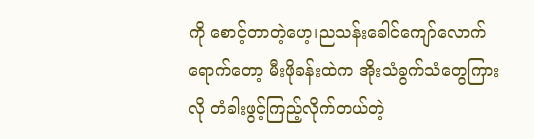ကို စောင့်တာတဲ့ဟေ့၊ညသန်းခေါင်ကျော်လောက်ရောက်တော့ မီးဖိုခန်းထဲက အိုးသံခွက်သံတွေကြား
လို တံခါးဖွင့်ကြည့်လိုက်တယ်တဲ့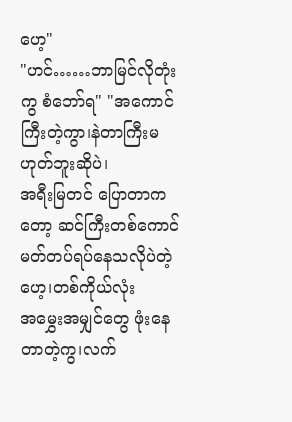ဟေ့"
"ဟင်……ဘာမြင်လိုတုံးကွ စံဘော်ရ" "အကောင်ကြီးတဲ့ကွာ၊နဲတာကြီးမဟုတ်ဘူးဆိုပဲ၊
အရီးမြတင် ပြောတာကတော့ ဆင်ကြီးတစ်ကောင်
မတ်တပ်ရပ်နေသလိုပဲတဲ့ဟေ့၊တစ်ကိုယ်လုံး
အမွှေးအမျှင်တွေ ဖုံးနေတာတဲ့ကွ၊လက်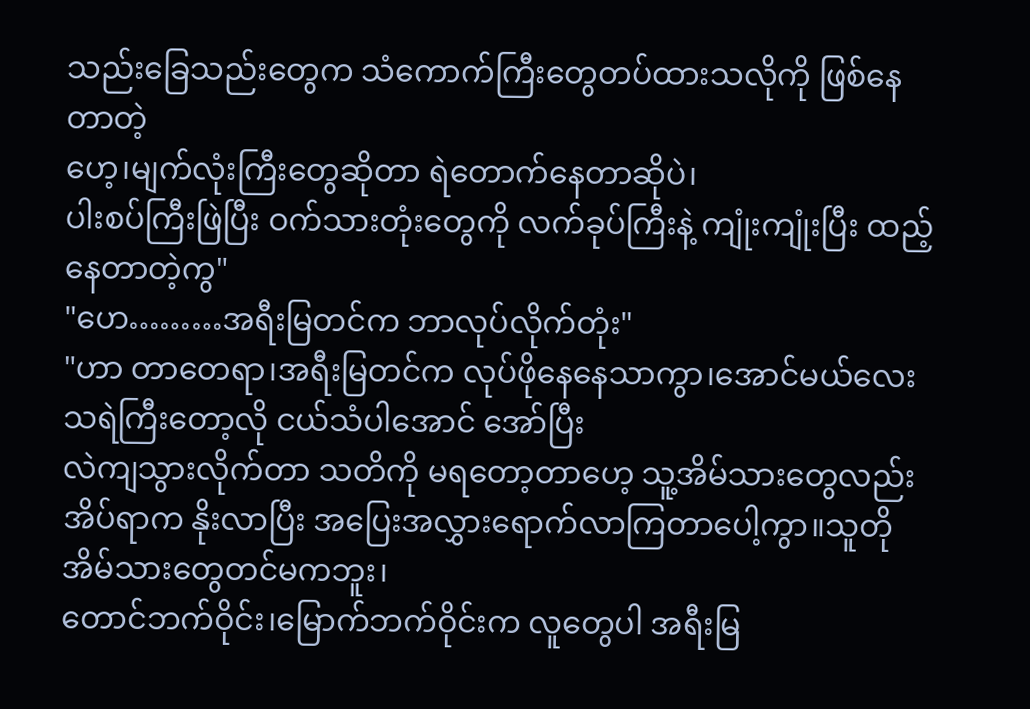သည်းခြေသည်းတွေက သံကောက်ကြီးတွေတပ်ထားသလိုကို ဖြစ်နေတာတဲ့
ဟေ့၊မျက်လုံးကြီးတွေဆိုတာ ရဲတောက်နေတာဆိုပဲ၊
ပါးစပ်ကြီးဖြဲပြီး ဝက်သားတုံးတွေကို လက်ခုပ်ကြီးနဲ့ ကျုံးကျုံးပြီး ထည့်နေတာတဲ့ကွ"
"ဟေ………အရီးမြတင်က ဘာလုပ်လိုက်တုံး"
"ဟာ တာတေရာ၊အရီးမြတင်က လုပ်ဖိုနေနေသာကွာ၊အောင်မယ်လေး သရဲကြီးတော့လို ငယ်သံပါအောင် အော်ပြီး
လဲကျသွားလိုက်တာ သတိကို မရတော့တာဟေ့ သူ့အိမ်သားတွေလည်း အိပ်ရာက နိုးလာပြီး အပြေးအလွှားရောက်လာကြတာပေါ့ကွာ။သူတို အိမ်သားတွေတင်မကဘူး၊
တောင်ဘက်ဝိုင်း၊မြောက်ဘက်ဝိုင်းက လူတွေပါ အရီးမြ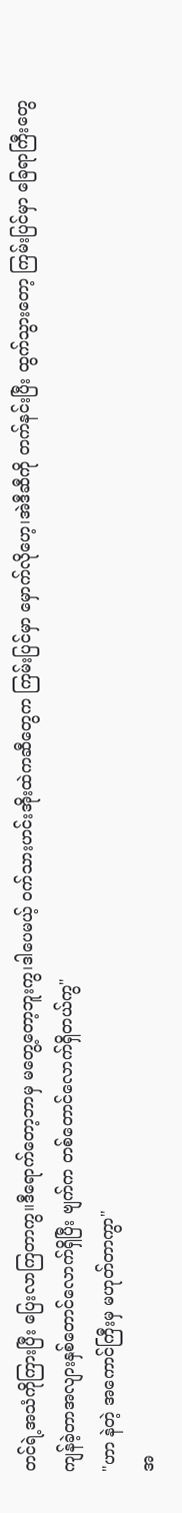တင်ရဲ့အသံကိုကြားပြီး ပြေးလာကြတာကွ။ဒီရောက်တော့ဘာမှ မတွေ့တော့ဘူးကွ၊ဒါပေမယ့် ဝက်သားဟင်းအိုးထဲကဆီတွေက ကြမ်းပြင်မှာ မှောက်လိုဟေ့၊အဲဒီဆီကို တက်နင်းပြီး ထွက်သွားတော့ ကြမ်းပြင်မှာ ခြေရာကြီးတွေ ကျန်ခဲ့တာအလျားနှစ်တောင်လောက်ရှိပြီး ဗျက်က တစ်တောင်လောက်ရှိတယ်ကွ"
"ဟာ နဲတဲ့ အကောင်ကြီးမှ မဟုတ်တာကွာ"
အ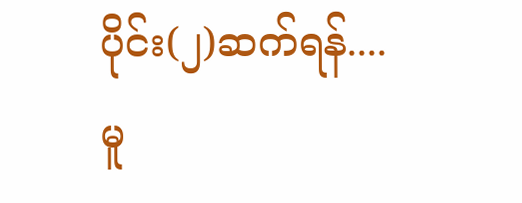ပိုင်း(၂)ဆက်ရန်....
မူ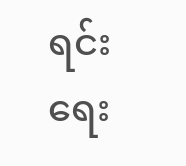ရင်းရေး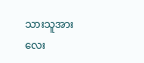သားသူအား လေး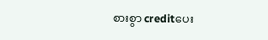စားစွာ creditပေး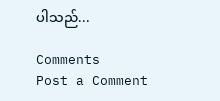ပါသည်...

Comments
Post a Comment